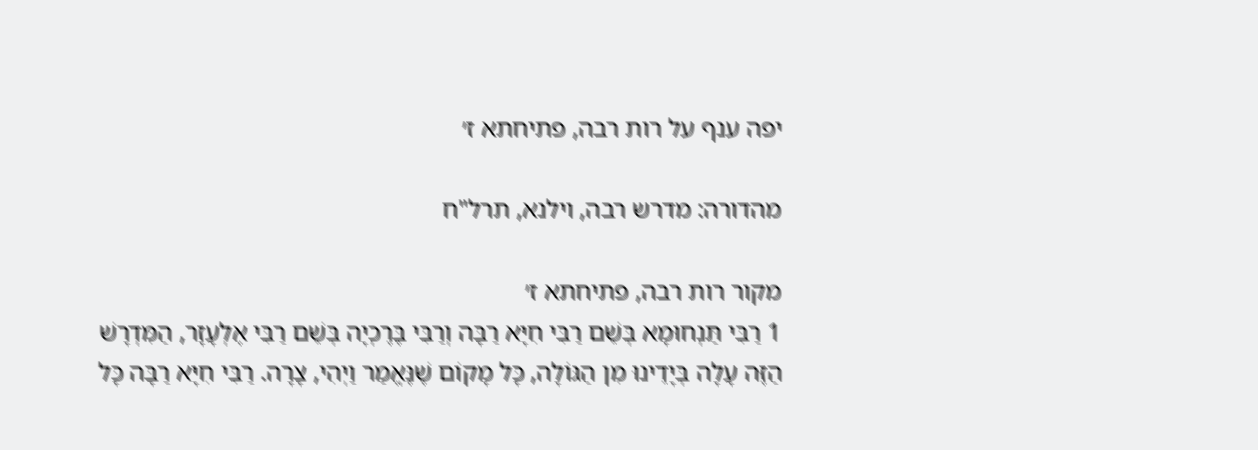יפה ענף על רות רבה, פתיחתא ז׳

מהדורה: מדרש רבה, וילנא, תרל"ח

מקור רות רבה, פתיחתא ז׳
1 רַבִּי תַּנְחוּמָא בְּשֵׁם רַבִּי חִיָּא רַבָּה וְרַבִּי בֶּרֶכְיָה בְּשֵׁם רַבִּי אֶלְעָזָר, הַמִּדְרָשׁ הַזֶּה עָלָה בְּיָדֵינוּ מִן הַגּוֹלָה, כָּל מָקוֹם שֶׁנֶּאֱמַר וַיְהִי, צָרָה. רַבִּי חִיָּא רַבָּה כָּל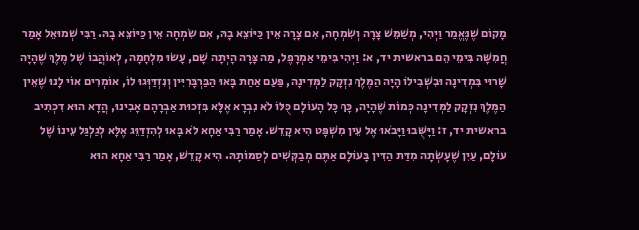מָקוֹם שֶׁנֶּאֱמַר וַיְהִי, מְשַׁמֵּשׁ צָרָה וְשִׂמְחָה, אִם צָרָה אֵין כַּיּוֹצֵא בָהּ, אִם שִׂמְחָה אֵין כַּיּוֹצֵא בָהּ. רַבִּי שְׁמוּאֵל אָמַר חֲמִשָּׁה בִּימֵי הֵם בראשית יד, א: וַיְהִי בִּימֵי אַמְרָפֶל, מַה צָּרָה הָיְתָה שָׁם, עָשׂוּ מִלְחָמָה, לְאוֹהֲבוֹ שֶׁל מֶלֶךְ שֶׁהָיָה שָׁרוּי בִּמְדִינָה וּבִשְׁבִילוֹ הָיָה הַמֶּלֶךְ נִזְקָק לַמְּדִינָה, פַּעַם אַחַת בָּאוּ הַבַּרְבָּרִיִּין וְנִזְדַּוְּגוּ לוֹ, אוֹמְרִים אוֹי לָנוּ שֶׁאֵין הַמֶּלֶךְ נִזְקָק לַמְּדִינָה כְּמוֹת שֶׁהָיָה, כָּךְ כָּל הָעוֹלָם כֻּלּוֹ לֹא נִבְרָא אֶלָּא בִּזְכוּת אַבְרָהָם אָבִינוּ, הֲדָא הוּא דִכְתִיב בראשית יד, ז: וַיָּשֻּׁבוּ וַיָּבֹאוּ אֶל עֵין מִשְׁפָּט הִיא קָדֵשׁ. אָמַר רַבִּי אַחָא לֹא בָּאוּ לְהִזְדַּוֵּג אֶלָּא לְגַלְגַּל עֵינוֹ שֶׁל עוֹלָם, עַיִן שֶׁעָשְׂתָה מִדַּת הַדִּין בָּעוֹלָם אַתֶּם מְבַקְּשִׁים לְסַמּוֹתָהּ. הִיא קָדֵשׁ, אָמַר רַבִּי אַחָא הוּא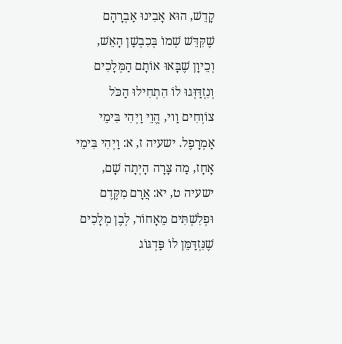קָדֵשׁ, הוּא אָבִינוּ אַבְרָהָם שֶׁקִּדֵּשׁ שְׁמוֹ בְּכִבְשַׁן הָאֵשׁ, וְכֵיוָן שֶׁבָּאוּ אוֹתָם הַמְּלָכִים וְנִזְדַּוְּגוּ לוֹ הִתְחִילוּ הַכֹּל צוֹוְחִים וַוי, הֱוֵי וַיְהִי בִּימֵי אַמְרָפֶל. ישעיה ז, א: וַיְהִי בִּימֵי אָחָז, מַה צָּרָה הָיְתָה שָׁם, ישעיה ט, יא: אֲרָם מִקֶּדֶם וּפְלִשְׁתִּים מֵאָחוֹר, לְבֶן מְלָכִים שֶׁנִּזְדַּמֵּן לוֹ פַּדְגּוֹג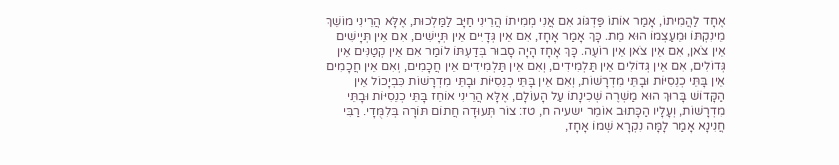אֶחָד לַהֲמִיתוֹ, אָמַר אוֹתוֹ פַּדְגּוֹג אִם אֲנִי מְמִיתוֹ הֲרֵינִי חַיָּב לַמַּלְכוּת, אֶלָּא הֲרֵינִי מוֹשֵׁךְ מֵינִקְתּוֹ וּמֵעַצְמוֹ הוּא מֵת. כָּךְ אָמַר אָחָז, אִם אֵין גְּדָיִּים אֵין תְּיָישִׁים, אִם אֵין תְּיָישִׁים אֵין צֹאן, אִם אֵין צֹאן אֵין רוֹעֶה. כָּךְ אָחָז הָיָה סָבוּר בְּדַעְתּוֹ לוֹמַר אִם אֵין קְטַנִּים אֵין גְּדוֹלִים, אִם אֵין גְּדוֹלִים אֵין תַּלְמִידִים, וְאִם אֵין תַּלְמִידִים אֵין חֲכָמִים, וְאִם אֵין חֲכָמִים אֵין בָּתֵּי כְנֵסִיּוֹת וּבָתֵּי מִדְרָשׁוֹת, וְאִם אֵין בָּתֵּי כְנֵסִיּוֹת וּבָתֵּי מִדְרָשׁוֹת כִּבְיָכוֹל אֵין הַקָּדוֹשׁ בָּרוּךְ הוּא מַשְׁרֶה שְׁכִינָתוֹ עַל הָעוֹלָם, אֶלָּא הֲרֵינִי אוֹחֵז בָּתֵּי כְנֵסִיּוֹת וּבָתֵּי מִדְרָשׁוֹת, וְעָלָיו הַכָּתוּב אוֹמֵר ישעיה ח, טז: צוֹר תְּעוּדָה חֲתוֹם תּוֹרָה בְּלִמֻּדָי. רַבִּי חֲנִינָא אָמַר לָמָּה נִקְרָא שְׁמוֹ אָחָז,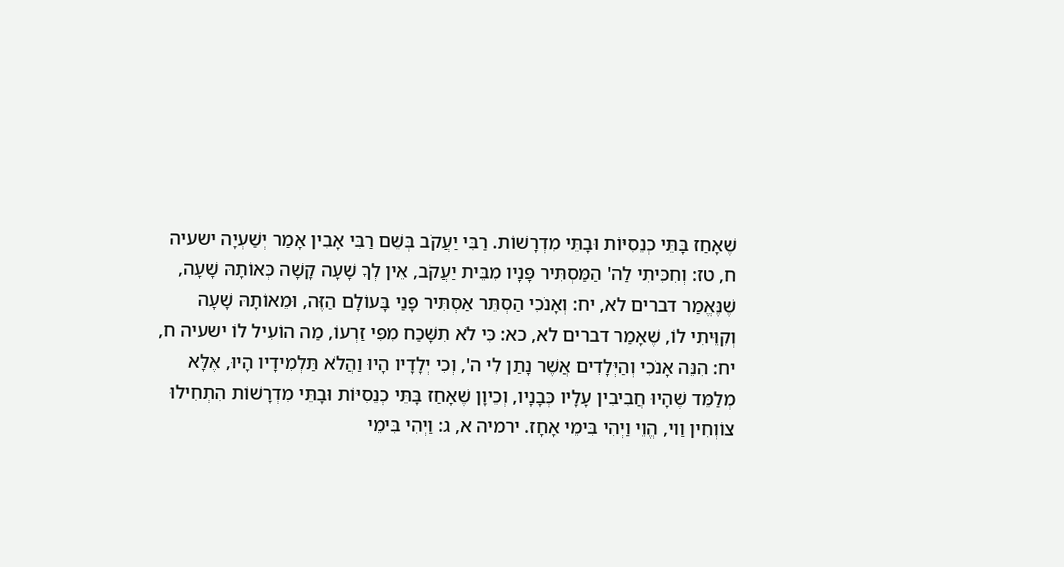שֶׁאָחַז בָּתֵּי כְנֵסִיּוֹת וּבָתֵּי מִדְרָשׁוֹת. רַבִּי יַעֲקֹב בְּשֵׁם רַבִּי אָבִין אָמַר יְשַׁעְיָה ישעיה ח, טז: וְחִכִּיתִי לַה' הַמַּסְתִּיר פָּנָיו מִבֵּית יַעֲקֹב, אֵין לְךָ שָׁעָה קָשָׁה כְּאוֹתָהּ שָׁעָה, שֶׁנֶּאֱמַר דברים לא, יח: וְאָנֹכִי הַסְתֵּר אַסְתִּיר פָּנַי בָּעוֹלָם הַזֶּה, וּמֵאוֹתָהּ שָׁעָה וְקִוֵּיתִי לוֹ, שֶׁאָמַר דברים לא, כא: כִּי לֹא תִשָּׁכַח מִפִּי זַרְעוֹ, מַה הוֹעִיל לוֹ ישעיה ח, יח: הִנֵּה אָנֹכִי וְהַיְּלָדִים אֲשֶׁר נָתַן לִי ה', וְכִי יְלָדָיו הָיוּ וַהֲלֹא תַּלְמִידָיו הָיוּ, אֶלָּא מְלַמֵּד שֶׁהָיוּ חֲבִיבִין עָלָיו כְּבָנָיו, וְכֵיוָן שֶׁאָחַז בָּתֵּי כְנֵסִיּוֹת וּבָתֵּי מִדְרָשׁוֹת הִתְחִילוּ צוֹוְחִין וַוי, הֱוֵי וַיְהִי בִּימֵי אָחָז. ירמיה א, ג: וַיְהִי בִּימֵי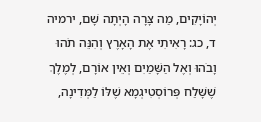יְהוֹיָקִים, מַה צָּרָה הָיְתָה שָׁם, ירמיה ד, כג: רָאִיתִי אֶת הָאָרֶץ וְהִנֵּה תֹהוּ וָבֹהוּ וְאֶל הַשָּׁמַיִם וְאֵין אוֹרָם, לְמֶלֶךְ שֶׁשָּׁלַח פְּרוֹסְטִיגְמָא שֶׁלּוֹ לַמְּדִינָה,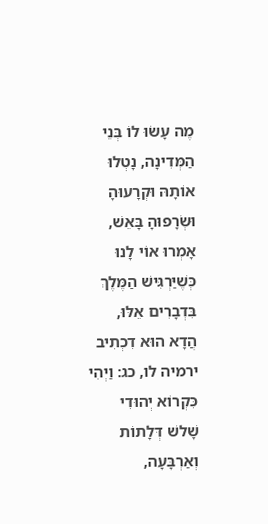מֶה עָשׂוּ לוֹ בְּנֵי הַמְּדִינָה, נָטְלוּ אוֹתָהּ וּקְרָעוּהָ וּשְׂרָפוּהָ בָּאֵשׁ, אָמְרוּ אוֹי לָנוּ כְּשֶׁיַּרְגִּישׁ הַמֶּלֶךְ בִּדְבָרִים אֵלּוּ, הֲדָא הוּא דִכְתִיב ירמיה לו, כג: וַיְהִי כִּקְרוֹא יְהוּדִי שָׁלשׁ דְּלָתוֹת וְאַרְבָּעָה,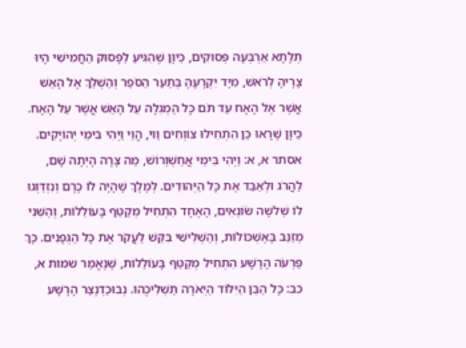תְּלָתָא אַרְבְּעָה פְּסוּקִים, כֵּיוָן שֶׁהִגִּיעַ לַפָּסוּק הַחֲמִישִׁי הָיוּ צָרֶיהָ לְרֹאשׁ, מִיָּד יִקְרָעֶהָ בְּתַעַר הַסֹּפֵר וְהַשְׁלֵךְ אֶל הָאֵשׁ אֲשֶׁר אֶל הָאָח עַד תֹּם כָּל הַמְגִלָּה עַל הָאֵשׁ אֲשֶׁר עַל הָאָח. כֵּיוָן שֶׁרָאוּ כֵּן הִתְחִילוּ צוֹוְחִים וַוי, הֱוֵי וַיְהִי בִּימֵי יְהוֹיָקִים. אסתר א, א: וַיְהִי בִּימֵי אֲחַשְׁוֵרוֹשׁ, מַה צָּרָה הָיְתָה שָׁם, לַהֲרֹג וּלְאַבֵּד אֶת כָּל הַיְּהוּדִים. לְמֶלֶךְ שֶׁהָיָה לוֹ כֶּרֶם וְנִזְדַּוְּגוּ לוֹ שְׁלשָׁה שׂוֹנְאִים, הָאֶחָד הִתְחִיל מְקַטֵּף בָּעוֹלֵלוֹת, וְהַשֵּׁנִי מְזַנֵּב בָּאֶשְׁכּוֹלוֹת, וְהַשְּׁלִישִׁי בִּקֵּשׁ לַעֲקֹר אֶת כָּל הַגְּפָנִים. כָּךְ פַּרְעֹה הָרָשָׁע הִתְחִיל מְקַטֵּף בָּעוֹלֵלוֹת, שֶׁנֶּאֱמַר שמות א, כב: כָּל הַבֵּן הַיִּלּוֹד הַיְאֹרָה תַּשְׁלִיכֻהוּ. נְבוּכַדְנֶצַּר הָרָשָׁע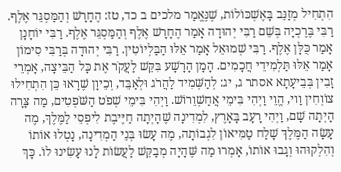הִתְחִיל מְזַנֵּב בָּאֶשְׁכּוֹלוֹת, שֶׁנֶּאֱמַר מלכים ב כד, טז: הֶחָרָשׁ וְהַמַּסְגֵּר אֶלֶף. רַבִּי בֶּרֶכְיָה בְּשֵׁם רַבִּי יְהוּדָה אָמַר הֶחָרָשׁ אֶלֶף וְהַמַּסְגֵּר אֶלֶף. רַבִּי יוֹחָנָן אָמַר כֻּלָּן אֶלֶף. רַבִּי שְׁמוּאֵל אָמַר אֵלּוּ הַבַּלְיוֹטִין. רַבִּי יְהוּדָה בְּרַבִּי סִימוֹן אָמַר אֵלּוּ תַּלְמִידֵי חֲכָמִים. הָמָן הָרָשָׁע בִּקֵּשׁ לַעֲקֹר אֶת כָּל הַבֵּיצָה, אָמְרֵי זָבִין בְּבֵיעָתָא אסתר ג, יג: לְהַשְּׁמִיד לַהֲרֹג וּלְאַבֵּד, וְכֵיוָן שֶׁרָאוּ כֵּן הִתְחִילוּ צוֹוְחִין וַוי, הֱוֵי וַיְהִי בִּימֵי אֲחַשְׁוֵרוֹשׁ. וַיְהִי בִּימֵי שְׁפֹט הַשֹּׁפְטִים, מַה צָּרָה הָיְתָה שָׁם, וַיְהִי רָעָב בָּאָרֶץ, לִמְדִינָה שֶׁהָיְתָה חַיֶּיבֶת לִיפְסֵי לַמֶּלֶךְ, מֶה עָשָׂה הַמֶּלֶךְ שָׁלַח טַמִּיאוֹן לִגְבוֹתָה, מֶה עָשׂוּ בְּנֵי הַמְדִינָה, נָטְלוּ אוֹתוֹ וְהִלְקוּהוּ וְגָבוּ אוֹתוֹ, אָמְרוּ מַה שֶּׁהָיָה מְבַקֵּשׁ לַעֲשׂוֹת לָנוּ עָשִׂינוּ לוֹ. כָּךְ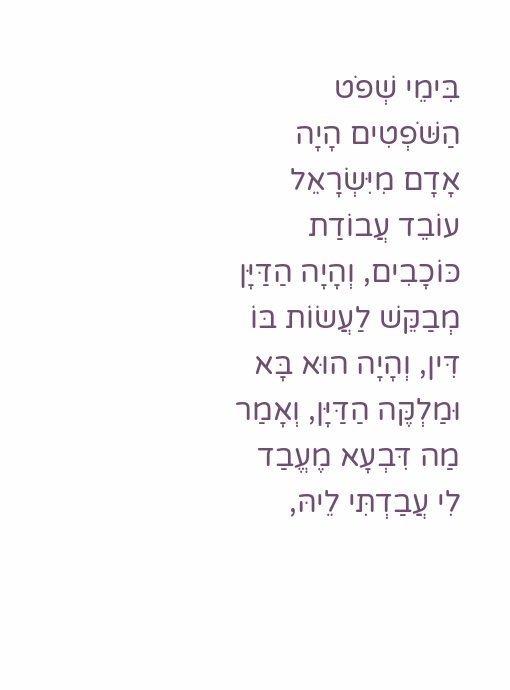בִּימֵי שְׁפֹט הַשֹּׁפְטִים הָיָה אָדָם מִיִּשְׂרָאֵל עוֹבֵד עֲבוֹדַת כּוֹכָבִים, וְהָיָה הַדַּיָּן מְבַקֵּשׁ לַעֲשׂוֹת בּוֹ דִּין, וְהָיָה הוּא בָּא וּמַלְקֶּה הַדַּיָּן, וְאָמַר מַה דִּבְעָא מֶעֱבַד לִי עֲבַדְתִּי לֵיהּ,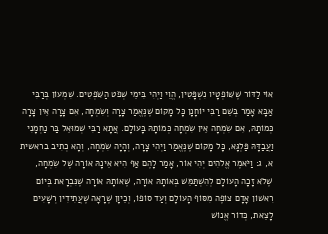אוֹי לַדּוֹר שֶׁשּׁוֹפְטָיו נִשְׁפָּטִין, הֱוֵי וַיְהִי בִּימֵי שְׁפֹט הַשֹּׁפְטִים. שִׁמְעוֹן בְּרַבִּי אַבָּא אָמַר בְּשֵׁם רַבִּי יוֹחָנָן כָּל מָקוֹם שֶׁנֶּאֱמַר צָרָה וְשִׂמְחָה, אִם צָרָה אֵין צָרָה כְּמוֹתָהּ, אִם שִׂמְחָה אֵין שִׂמְחָה כְּמוֹתָהּ בָּעוֹלָם. אֲתָא רַבִּי שְׁמוּאֵל בַּר נַחְמָנִי וַעֲבַדָּהּ פַּלְגָּא, כָּל מָקוֹם שֶׁנֶּאֱמַר וַיְהִי צָרָה, וְהָיָה שִׂמְחָה, וְהָא כְתִיב בראשית א, ג: וַיֹּאמֶר אֱלֹהִים יְהִי אוֹר, אָמַר לָהֶם אַף הִיא אֵינָהּ אוֹרָה שֶׁל שִׂמְחָה, שֶׁלֹא זָכָה הָעוֹלָם לְהִשְׁתַּמֵּשׁ בְּאוֹתָהּ אוֹרָה, שֶׁאוֹתָהּ אוֹרָה שֶׁנִּבְרָאת בְּיוֹם רִאשׁוֹן אָדָם צוֹפֶה מִסּוֹף הָעוֹלָם וְעַד סוֹפוֹ, וְכֵיוָן שֶׁרָאָה שֶׁעֲתִידִין רְשָׁעִים לָצֵאת, כְּדוֹר אֱנוֹשׁ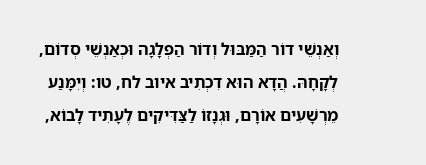וְאַנְשֵׁי דוֹר הַמַּבּוּל וְדוֹר הַפְלָגָה וּכְאַנְשֵׁי סְדוֹם, לְקָחָהּ. הֲדָא הוּא דִכְתִיב איוב לח, טו: וְיִמָּנַע מֵרְשָׁעִים אוֹרָם, וּגְנָזוֹ לַצַּדִּיקִים לֶעָתִיד לָבוֹא,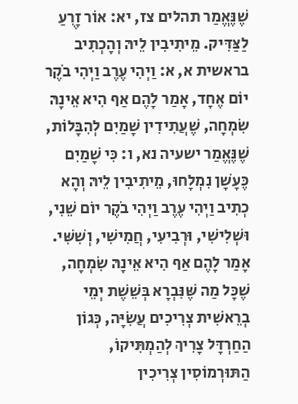שֶׁנֶּאֱמַר תהלים צז, יא: אוֹר זָרֻעַ לַצַּדִּיק. מֵיתִיבִין לֵיהּ וְהָכְתִיב בראשית א, א: וַיְהִי עֶרֶב וַיְהִי בֹקֶר יוֹם אֶחָד, אָמַר לָהֶם אַף הִיא אֵינָהּ שִׂמְחָה, שֶׁעֲתִידִין שָׁמַיִם לְהִבָּלוֹת, שֶׁנֶּאֱמַר ישעיה נא, ו: כִּי שָׁמַיִם כֶּעָשָׁן נִמְלָחוּ, מֵיתִיבִין לֵיהּ וְהָא כְתִיב וַיְהִי עֶרֶב וַיְהִי בֹקֶר יוֹם שֵׁנִי, וּשְׁלִישִׁי, וּרְבִיעִי, חֲמִישִׁי, וְשִׁשִּׁי. אָמַר לָהֶם אַף הִיא אֵינָהּ שִׂמְחָה, שֶׁכָּל מַה שֶּׁנִּבְרָא בְּשֵׁשֶׁת יְמֵי בְרֵאשִׁית צְרִיכִים עֲשִׂיָּה, כְּגוֹן הַחַרְדָּל צָרִיךְ לְהַמְתִּיקוֹ, הַתּוּרְמוֹסִין צְרִיכִין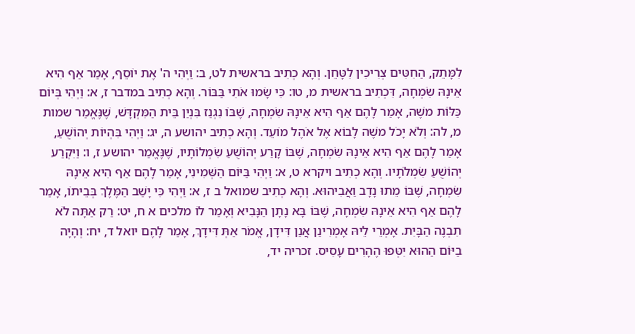לִמָּתֵק, הַחִטִּים צְרִיכִין לִטָּחֵן. וְהָא כְתִיב בראשית לט, ב: וַיְהִי ה' אֶת יוֹסֵף, אָמַר אַף הִיא אֵינָהּ שִׂמְחָה, דִּכְתִיב בראשית מ, טו: כִּי שָׂמוּ אֹתִי בַּבּוֹר. וְהָא כְתִיב במדבר ז, א: וַיְהִי בְּיוֹם כַּלּוֹת משֶׁה, אָמַר לָהֶם אַף הִיא אֵינָהּ שִׂמְחָה, שֶׁבּוֹ נִגְנַז בִּנְיַן בֵּית הַמִּקְדָּשׁ, שֶׁנֶּאֱמַר שמות מ, לה: וְלֹא יָכֹל משֶׁה לָבוֹא אֶל אֹהֶל מוֹעֵד. וְהָא כְתִיב יהושע ה, יג: וַיְהִי בִּהְיוֹת יְהוֹשֻׁעַ, אָמַר לָהֶם אַף הִיא אֵינָהּ שִׂמְחָה, שֶׁבּוֹ קָרַע יְהוֹשֻׁעַ שִׂמְלוֹתָיו, שֶׁנֶּאֱמַר יהושע ז, ו: וַיִּקְרַע יְהוֹשֻׁעַ שִׂמְלֹתָיו. וְהָא כְתִיב ויקרא ט, א: וַיְהִי בַּיּוֹם הַשְּׁמִינִי, אָמַר לָהֶם אַף הִיא אֵינָהּ שִׂמְחָה, שֶׁבּוֹ מֵתוּ נָדָב וַאֲבִיהוּא. וְהָא כְתִיב שמואל ב ז, א: וַיְהִי כִּי יָשַׁב הַמֶּלֶךְ בְּבֵיתוֹ, אָמַר לָהֶם אַף הִיא אֵינָהּ שִׂמְחָה, שֶׁבּוֹ בָּא נָתָן הַנָּבִיא וְאָמַר לוֹ מלכים א ח, יט: רַק אַתָּה לֹא תִבְנֶה הַבָּיִת. אָמְרֵי לֵיהּ אָמְרִינַן אֲנַן דִּידָן, אֱמֹר אַתְּ דִּידָךְ, אָמַר לָהֶם יואל ד, יח: וְהָיָה בַיּוֹם הַהוּא יִטְּפוּ הֶהָרִים עָסִיס. זכריה יד,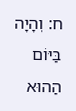ח: וְהָיָה בַּיּוֹם הַהוּא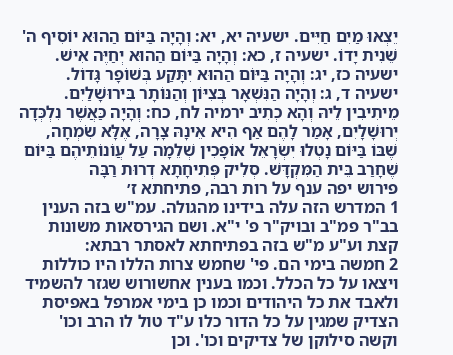יֵצְאוּ מַיִם חַיִּים. ישעיה יא, יא: וְהָיָה בַּיּוֹם הַהוּא יוֹסִיף ה' שֵׁנִית יָדוֹ. ישעיה ז, כא: וְהָיָה בַּיּוֹם הַהוּא יְחַיֶּה אִישׁ. ישעיה כז, יג: וְהָיָה בַּיּוֹם הַהוּא יִתָּקַע בְּשׁוֹפָר גָּדוֹל. ישעיה ד, ג: וְהָיָה הַנִּשְׁאָר בְּצִיּוֹן וְהַנּוֹתָר בִּירוּשָׁלַיִם. מֵיתִיבִין לֵיהּ וְהָא כְתִיב ירמיה לח, כח: וְהָיָה כַּאֲשֶׁר נִלְכְּדָה יְרוּשָׁלָיִם, אָמַר לָהֶם אַף הִיא אֵינָהּ צָרָה, אֶלָּא שִׂמְחָה, שֶׁבּוֹ בַּיּוֹם נָטְלוּ יִשְׂרָאֵל אוֹפָכִין שְׁלֵמָה עַל עֲוֹנוֹתֵיהֶם בַּיּוֹם שֶׁחָרַב בֵּית הַמִּקְדָּשׁ. סְלִיק פְּתִיחָתָא דְרוּת רַבָּה
פירוש יפה ענף על רות רבה, פתיחתא ז׳
1 המדרש הזה עלה בידינו מהגולה. עמ"ש בזה הענין בב"ר פמ"ב ובויק"ר פ' י"א. ושם הגירסאות משונות קצת וע"ע מ"ש בזה בפתיחתא לאסתר רבתא:
2 חמשה בימי הם. פי' שחמש צרות הללו היו כוללות ויצאו על כל הכלל. וכמו בענין אחשורוש שגזר להשמיד ולאבד את כל היהודים וכמו כן בימי אמרפל באפיסת הצדיק שמגין על כל הדור כלו ע"ד טול לו הרב וכו' וקשה סילוקן של צדיקים וכו'. וכן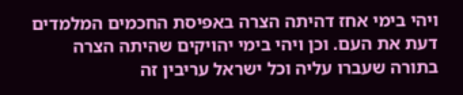ויהי בימי אחז דהיתה הצרה באפיסת החכמים המלמדים דעת את העם. וכן ויהי בימי יהויקים שהיתה הצרה בתורה שעברו עליה וכל ישראל עריבין זה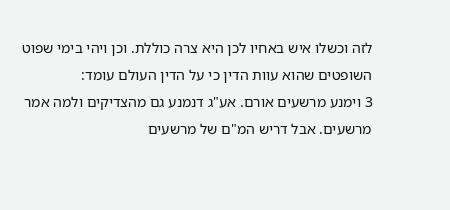לזה וכשלו איש באחיו לכן היא צרה כוללת. וכן ויהי בימי שפוט השופטים שהוא עוות הדין כי על הדין העולם עומד:
3 וימנע מרשעים אורם. אע"ג דנמנע גם מהצדיקים ולמה אמר מרשעים. אבל דריש המ"ם של מרשעים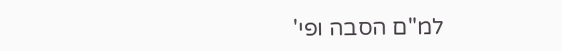למ"ם הסבה ופי'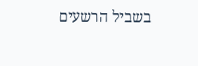בשביל הרשעים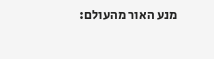מנע האור מהעולם: